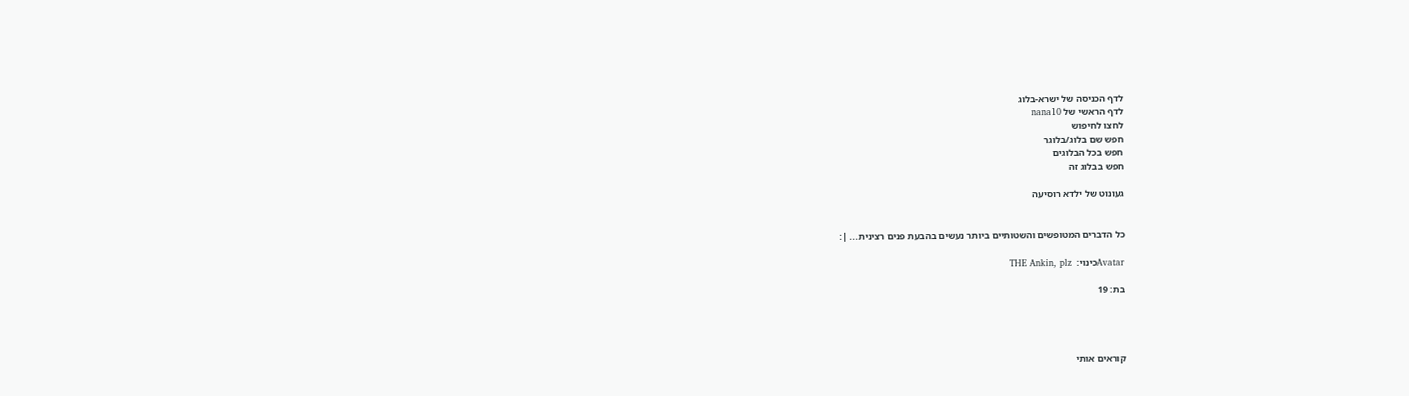לדף הכניסה של ישרא-בלוג
לדף הראשי של nana10
לחצו לחיפוש
חפש שם בלוג/בלוגר
חפש בכל הבלוגים
חפש בבלוג זה

געונוט של ילדא רוסיעה


כל הדברים המטופשים והשטותיים ביותר נעשים בהבעת פנים רצינית... |:

Avatarכינוי:  THE Ankin, plz

בת: 19




קוראים אותי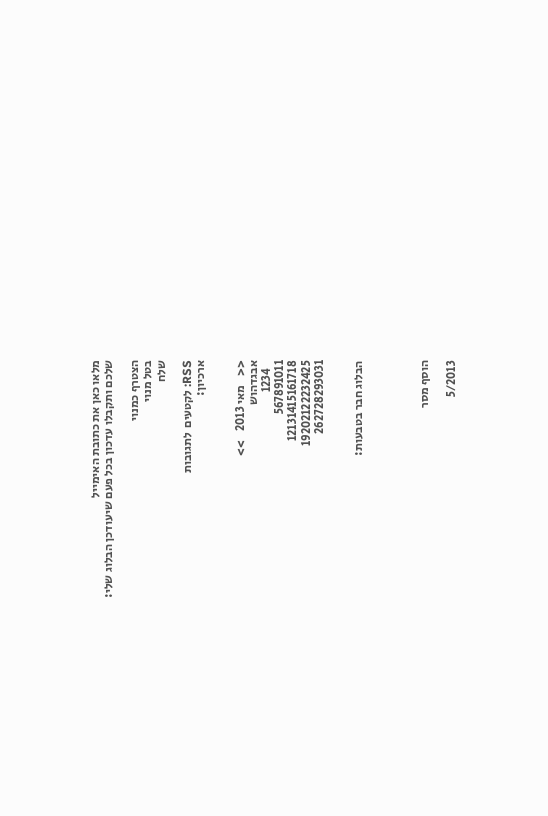מלאו כאן את כתובת האימייל
שלכם ותקבלו עדכון בכל פעם שיעודכן הבלוג שלי:

הצטרף כמנוי
בטל מנוי
שלח

RSS: לקטעים  לתגובות
ארכיון:


<<    מאי 2013    >>
אבגדהוש
   1234
567891011
12131415161718
19202122232425
262728293031


הבלוג חבר בטבעות:




הוסף מסר

5/2013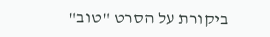ביקורת על הסרט "טוב"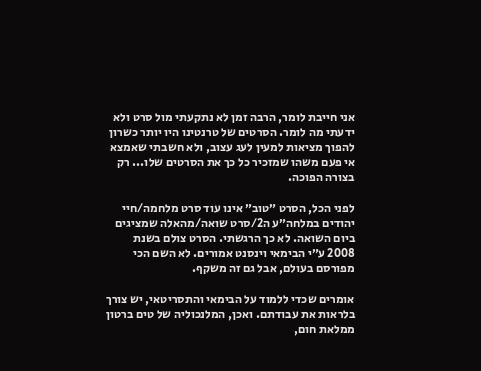אני חייבת לומר, הרבה זמן לא נתקעתי מול סרט ולא ידעתי מה לומר. הסרטים של טרנטינו היו יותר כשרון להפוך מציאות למעין לעג עצוב, ולא חשבתי שאמצא אי פעם משהו שמזכיר כל כך את הסרטים שלו... רק בצורה הפוכה.

לפני הכל, הסרט ״טוב״ אינו עוד סרט מלחמה/חיי יהודים במלחה״ע ה2/סרט שואה/מהאלה שמציגים ביום השואה. לא כך הרגשתי. הסרט צולם בשנת 2008 ע״י הבימאי וינסנט אמורים. לא השם הכי מפורסם בעולם, אבל גם זה משקף.

אומרים שכדי ללמוד על הבימאי והתסריטאי, יש צורך בלראות את עבודתם. ואכן, המלנכוליה של טים ברטון ממלאת חום,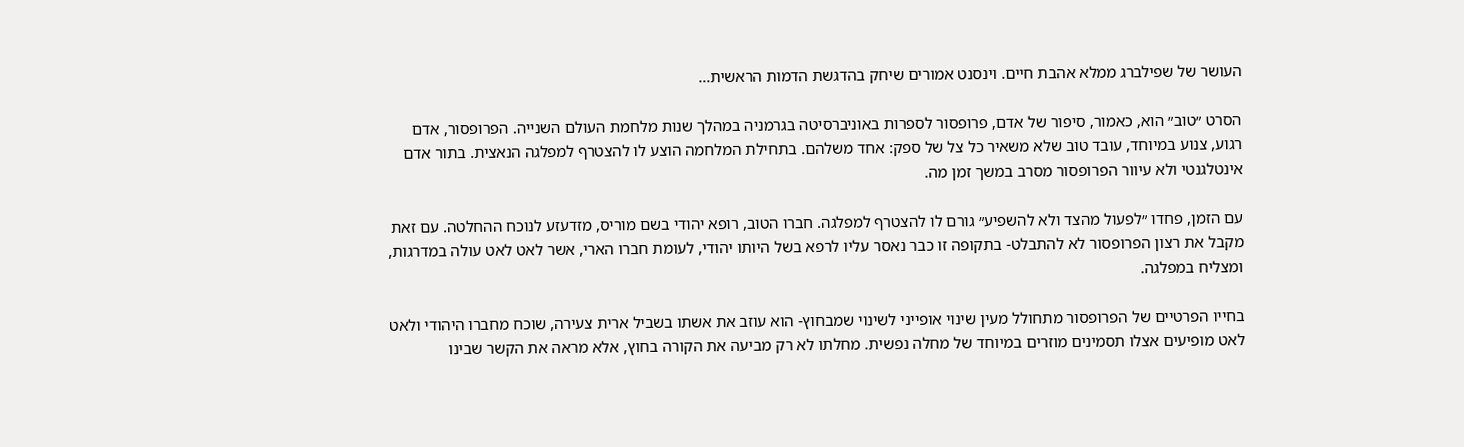העושר של שפילברג ממלא אהבת חיים. וינסנט אמורים שיחק בהדגשת הדמות הראשית...

הסרט ״טוב״ הוא, כאמור, סיפור של אדם, פרופסור לספרות באוניברסיטה בגרמניה במהלך שנות מלחמת העולם השנייה. הפרופסור, אדם רגוע, צנוע במיוחד, עובד טוב שלא משאיר כל צל של ספק: אחד משלהם. בתחילת המלחמה הוצע לו להצטרף למפלגה הנאצית. בתור אדם אינטלגנטי ולא עיוור הפרופסור מסרב במשך זמן מה.

עם הזמן, פחדו ״לפעול מהצד ולא להשפיע״ גורם לו להצטרף למפלגה. חברו הטוב, רופא יהודי בשם מוריס, מזדעזע לנוכח ההחלטה. עם זאת מקבל את רצון הפרופסור לא להתבלט- בתקופה זו כבר נאסר עליו לרפא בשל היותו יהודי, לעומת חברו הארי, אשר לאט לאט עולה במדרגות, ומצליח במפלגה.

בחייו הפרטיים של הפרופסור מתחולל מעין שינוי אופייני לשינוי שמבחוץ- הוא עוזב את אשתו בשביל ארית צעירה, שוכח מחברו היהודי ולאט לאט מופיעים אצלו תסמינים מוזרים במיוחד של מחלה נפשית. מחלתו לא רק מביעה את הקורה בחוץ, אלא מראה את הקשר שבינו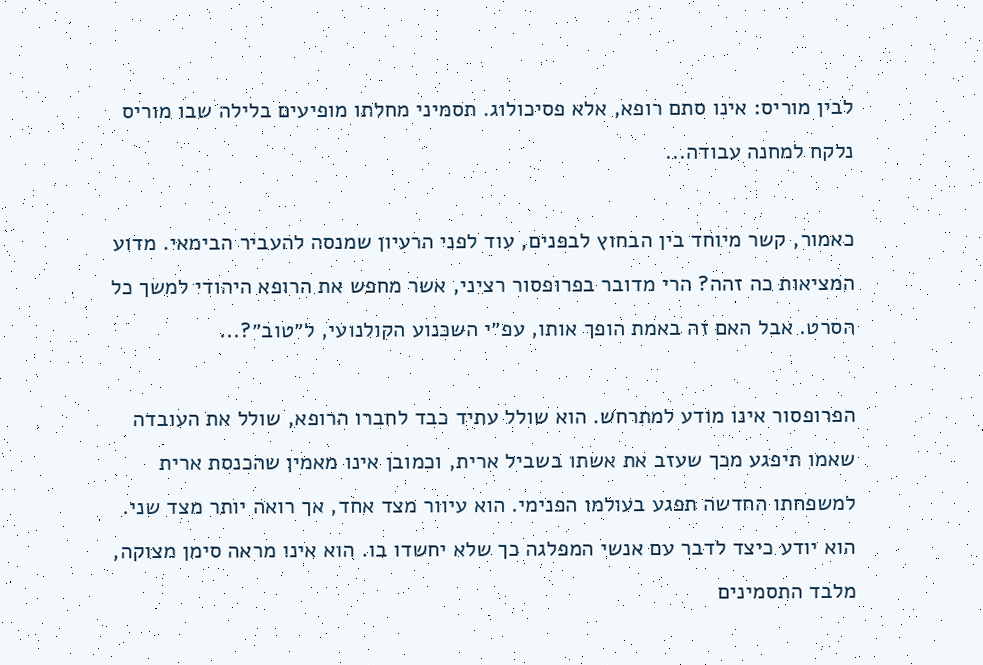לבין מוריס: אינו סתם רופא, אלא פסיכולוג. תסמיני מחלתו מופיעים בלילה שבו מוריס נלקח למחנה עבודה...

כאמור, קשר מיוחד בין הבחוץ לבפנים, עוד לפני הרעיון שמנסה להעביר הבימאי. מדוע המציאות כה זהה? הרי מדובר בפרופסור רציני, אשר מחפש את הרופא היהודי למשך כל הסרט. אבל האם זה באמת הופך אותו, עפ״י השכנוע הקולנועי, ל״טוב״?...

הפרופסור אינו מודע למתרחש. הוא שולל עתיד כבד לחברו הרופא, שולל את העובדה שאמו תיפגע מכך שעזב את אשתו בשביל ארית, וכמובן אינו מאמין שהכנסת ארית למשפחתו החדשה תפגע בעולמו הפנימי. הוא עיוור מצד אחד, אך רואה יותר מצד שני. הוא יודע כיצד לדבר עם אנשי המפלגה כך שלא יחשדו בו. הוא אינו מראה סימן מצוקה, מלבד התסמינים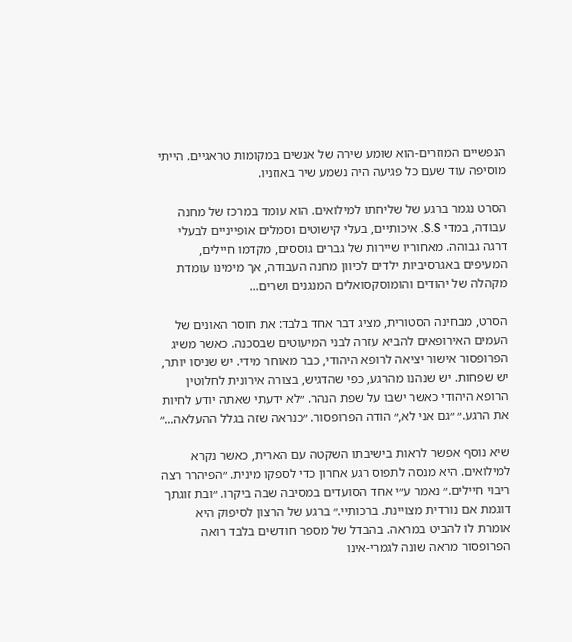הנפשיים המוזרים-הוא שומע שירה של אנשים במקומות טראגיים. הייתי מוסיפה עוד שעם כל פגיעה היה נשמע שיר באוזניו.

הסרט נגמר ברגע של שליחתו למילואים. הוא עומד במרכז של מחנה עבודה, במדי S.S. איכותיים, בעלי קישוטים וסמלים אופייניים לבעלי דרגה גבוהה. מאחוריו שיירות של גברים גוססים, מקדמו חיילים, המעיפים באגרסיביות ילדים לכיוון מחנה העבודה, אך מימינו עומדת מקהלה של יהודים והומוסקסואלים המנגנים ושרים...

הסרט, מבחינה הסטורית, מציג דבר אחד בלבד: את חוסר האונים של העמים האירופאים להביא עזרה לבני המיעוטים שבסכנה. כאשר משיג הפרופסור אישור יציאה לרופא היהודי, כבר מאוחר מידי. יש שניסו יותר, יש שפחות. יש שנהנו מהרגע, כפי שהדגיש, בצורה אירונית לחלוטין הרופא היהודי כאשר ישבו על שפת הנהר. ״לא ידעתי שאתה יודע לחיות את הרגע.״ ״גם אני לא,״ הודה הפרופסור. ״כנראה שזה בגלל ההעלאה...״

שיא נוסף אפשר לראות בישיבתו השקטה עם הארית, כאשר נקרא למילואים. היא מנסה לתפוס רגע אחרון כדי לספקו מינית. ״הפיהרר רצה ריבוי חיילים.״ נאמר ע״י אחד הסועדים במסיבה שבה ביקרו. ״ובת זוגתך דוגמת אם נורדית מצויינת. ברכותיי.״ ברגע של הרצון לסיפוק היא אומרת לו להביט במראה. בהבדל של מספר חודשים בלבד רואה הפרופסור מראה שונה לגמרי-אינו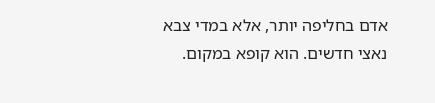אדם בחליפה יותר, אלא במדי צבא נאצי חדשים. הוא קופא במקום.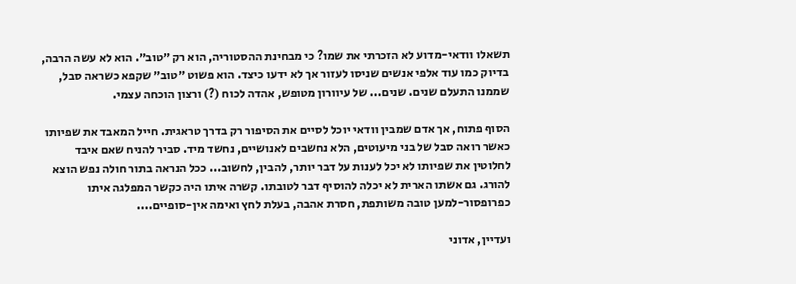תשאלו וודאי-מדוע לא הזכרתי את שמו? כי מבחינת ההסטוריה, הוא רק ״טוב״. הוא לא עשה הרבה, בדיוק כמו עוד אלפי אנשים שניסו לעזור אך לא ידעו כיצד. הוא פשוט ״טוב״ שקפא כשראה סבל, שממנו התעלם שנים. שנים... של עיוורון מטופש, אהדה לכוח (?) ורצון הוכחה עצמי.

הסוף פתוח, אך אדם שמבין וודאי יוכל לסיים את הסיפור רק בדרך טראגית. חייל המאבד את שפיותו כאשר רואה סבל של בני מיעוטים, הלא נחשבים לאנושיים, נחשד מיד. סביר להניח שאם איבד לחלוטין את שפיותו לא יכל לענות על דבר יותר, להבין, לחשוב... ככל הנראה בתור חולה נפש הוצא להורג. גם אשתו הארית לא יכלה להוסיף דבר לטובתו. קשרה איתו היה כקשר המפלגה איתו כפרופסור-למען טובה משותפת, חסרת אהבה, בעלת לחץ ואימה אין-סופיים....

ועדיין, אדוני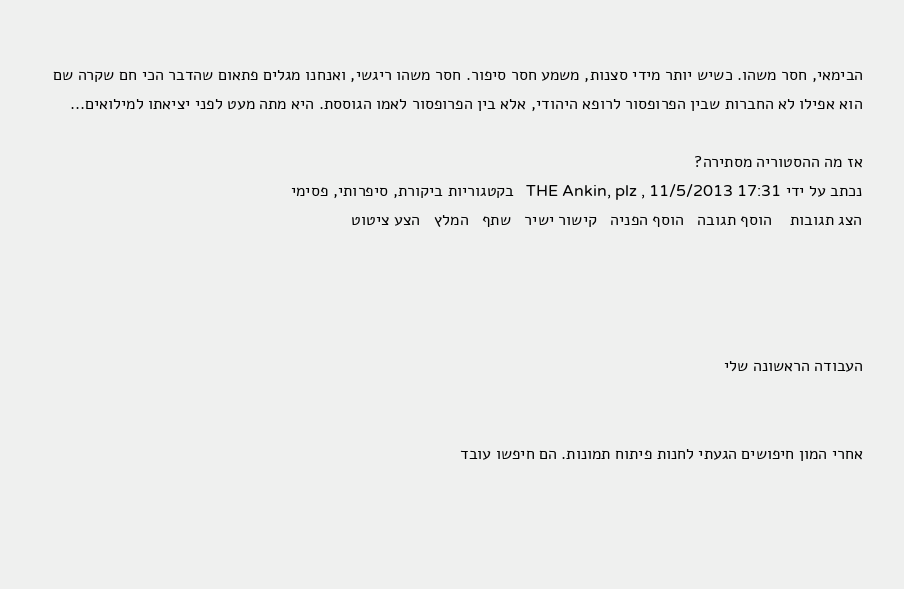הבימאי, חסר משהו. כשיש יותר מידי סצנות, משמע חסר סיפור. חסר משהו ריגשי, ואנחנו מגלים פתאום שהדבר הכי חם שקרה שם הוא אפילו לא החברות שבין הפרופסור לרופא היהודי, אלא בין הפרופסור לאמו הגוססת. היא מתה מעט לפני יציאתו למילואים...

אז מה ההסטוריה מסתירה?
נכתב על ידי THE Ankin, plz , 11/5/2013 17:31   בקטגוריות ביקורת, סיפרותי, פסימי
הצג תגובות    הוסף תגובה   הוסף הפניה   קישור ישיר   שתף   המלץ   הצע ציטוט




העבודה הראשונה שלי


אחרי המון חיפושים הגעתי לחנות פיתוח תמונות. הם חיפשו עובד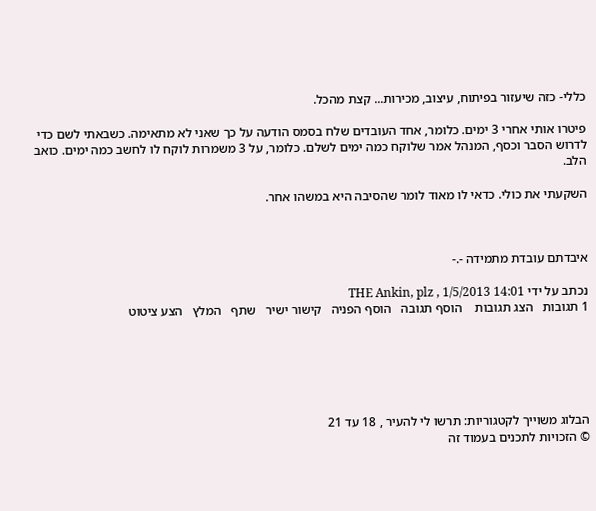כללי- כזה שיעזור בפיתוח, עיצוב, מכירות... קצת מהכל.

פיטרו אותי אחרי 3 ימים. כלומר, אחד העובדים שלח בסמס הודעה על כך שאני לא מתאימה. כשבאתי לשם כדי לדרוש הסבר וכסף, המנהל אמר שלוקח כמה ימים לשלם. כלומר, על 3 משמרות לוקח לו לחשב כמה ימים. כואב הלב.

השקעתי את כולי. כדאי לו מאוד לומר שהסיבה היא במשהו אחר.



איבדתם עובדת מתמידה -.-

נכתב על ידי THE Ankin, plz , 1/5/2013 14:01
1 תגובות   הצג תגובות    הוסף תגובה   הוסף הפניה   קישור ישיר   שתף   המלץ   הצע ציטוט






הבלוג משוייך לקטגוריות: תרשו לי להעיר , 18 עד 21
© הזכויות לתכנים בעמוד זה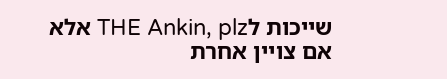שייכות לTHE Ankin, plz אלא אם צויין אחרת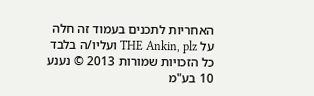האחריות לתכנים בעמוד זה חלה על THE Ankin, plz ועליו/ה בלבד
כל הזכויות שמורות 2013 © נענע 10 בע"מ